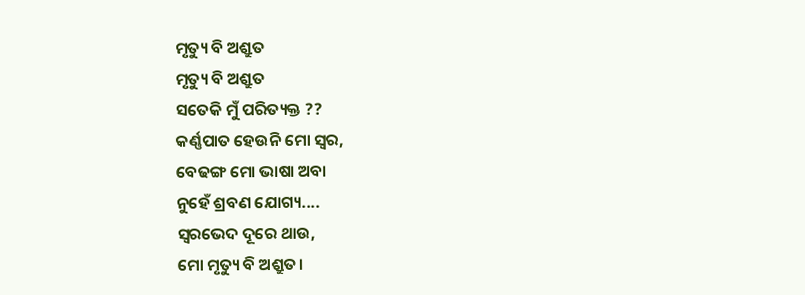ମୃତ୍ୟୁ ବି ଅଶ୍ରୁତ
ମୃତ୍ୟୁ ବି ଅଶ୍ରୁତ
ସତେକି ମୁଁ ପରିତ୍ୟକ୍ତ ??
କର୍ଣ୍ଣପାତ ହେଉନି ମୋ ସ୍ୱର,
ବେଢଙ୍ଗ ମୋ ଭାଷା ଅବା
ନୁହେଁ ଶ୍ରବଣ ଯୋଗ୍ୟ....
ସ୍ୱରଭେଦ ଦୂରେ ଥାଉ,
ମୋ ମୃତ୍ୟୁ ବି ଅଶ୍ରୁତ।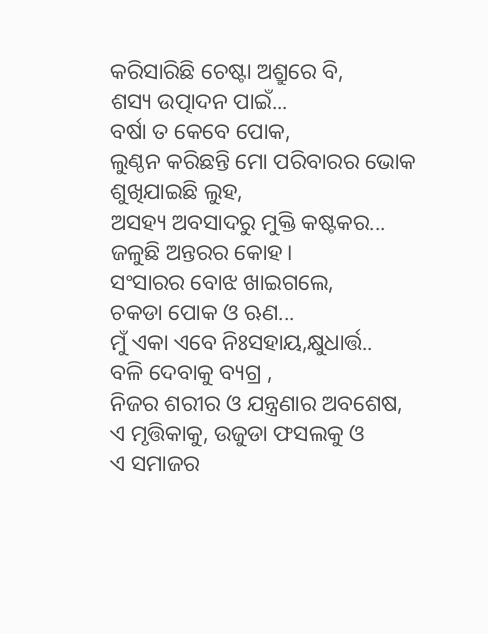କରିସାରିଛି ଚେଷ୍ଟା ଅଶ୍ରୁରେ ବି,
ଶସ୍ୟ ଉତ୍ପାଦନ ପାଇଁ...
ବର୍ଷା ତ କେବେ ପୋକ,
ଲୁଣ୍ଠନ କରିଛନ୍ତି ମୋ ପରିବାରର ଭୋକ
ଶୁଖିଯାଇଛି ଲୁହ,
ଅସହ୍ୟ ଅବସାଦରୁ ମୁକ୍ତି କଷ୍ଟକର...
ଜଳୁଛି ଅନ୍ତରର କୋହ।
ସଂସାରର ବୋଝ ଖାଇଗଲେ,
ଚକଡା ପୋକ ଓ ଋଣ...
ମୁଁ ଏକା ଏବେ ନିଃସହାୟ,କ୍ଷୁଧାର୍ତ୍ତ..
ବଳି ଦେବାକୁ ବ୍ୟଗ୍ର ,
ନିଜର ଶରୀର ଓ ଯନ୍ତ୍ରଣାର ଅବଶେଷ,
ଏ ମୃତ୍ତିକାକୁ, ଉଜୁଡା ଫସଲକୁ ଓ
ଏ ସମାଜର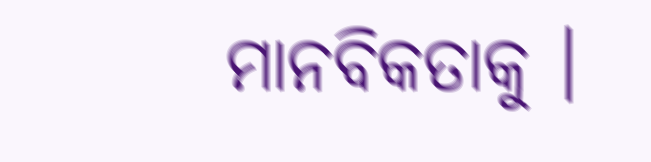ମାନବିକତାକୁ ।